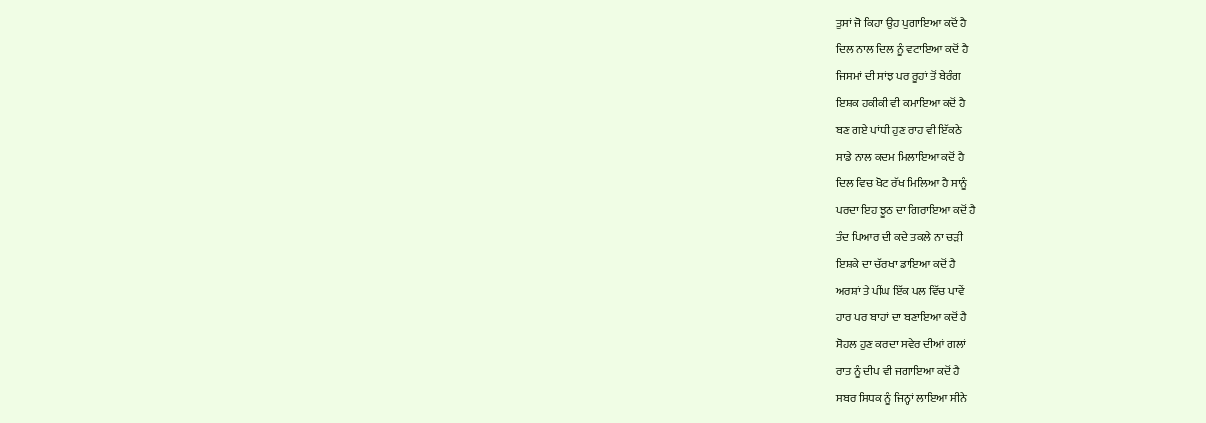ਤੁਸਾਂ ਜੋ ਕਿਹਾ ਉਹ ਪੁਗਾਇਆ ਕਦੋਂ ਹੈ
ਦਿਲ ਨਾਲ ਦਿਲ ਨੂੰ ਵਟਾਇਆ ਕਦੋਂ ਹੈ
ਜਿਸਮਾਂ ਦੀ ਸਾਂਝ ਪਰ ਰੂਹਾਂ ਤੋਂ ਬੇਰੰਗ
ਇਸ਼ਕ ਹਕੀਕੀ ਵੀ ਕਮਾਇਆ ਕਦੋਂ ਹੈ
ਬਣ ਗਏ ਪਾਂਧੀ ਹੁਣ ਰਾਹ ਵੀ ਇੱਕਠੇ
ਸਾਡੇ ਨਾਲ ਕਦਮ ਮਿਲਾਇਆ ਕਦੋਂ ਹੈ
ਦਿਲ ਵਿਚ ਖੋਟ ਰੱਖ ਮਿਲਿਆ ਹੈ ਸਾਨੂੰ
ਪਰਦਾ ਇਹ ਝੂਠ ਦਾ ਗਿਰਾਇਆ ਕਦੋਂ ਹੈ
ਤੰਦ ਪਿਆਰ ਦੀ ਕਦੇ ਤਕਲੇ ਨਾ ਚੜੀ
ਇਸ਼ਕੇ ਦਾ ਚੱਰਖਾ ਡਾਇਆ ਕਦੋਂ ਹੈ
ਅਰਸ਼ਾਂ ਤੇ ਪੀਂਘ ਇੱਕ ਪਲ ਵਿੱਚ ਪਾਵੇਂ
ਹਾਰ ਪਰ ਬਾਹਾਂ ਦਾ ਬਣਾਇਆ ਕਦੋਂ ਹੈ
ਸੋਹਲ ਹੁਣ ਕਰਦਾ ਸਵੇਰ ਦੀਆਂ ਗਲਾਂ
ਰਾਤ ਨੂੰ ਦੀਪ ਵੀ ਜਗਾਇਆ ਕਦੋਂ ਹੈ
ਸਬਰ ਸਿਧਕ ਨੂੰ ਜਿਨ੍ਹਾਂ ਲਾਇਆ ਸੀਨੇ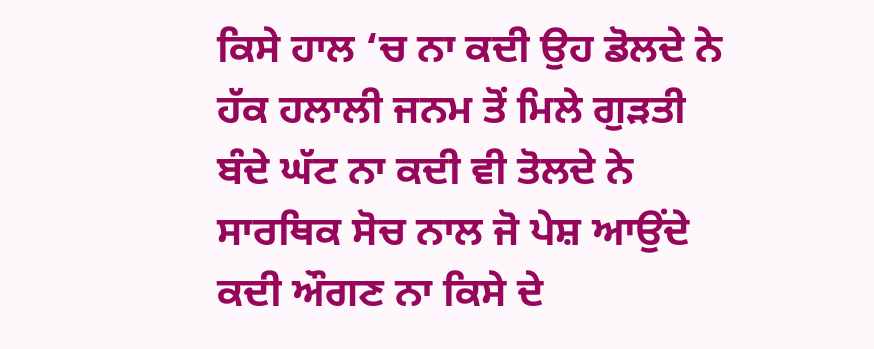ਕਿਸੇ ਹਾਲ ‘ਚ ਨਾ ਕਦੀ ਉਹ ਡੋਲਦੇ ਨੇ
ਹੱਕ ਹਲਾਲੀ ਜਨਮ ਤੋਂ ਮਿਲੇ ਗੁੜਤੀ
ਬੰਦੇ ਘੱਟ ਨਾ ਕਦੀ ਵੀ ਤੋਲਦੇ ਨੇ
ਸਾਰਥਿਕ ਸੋਚ ਨਾਲ ਜੋ ਪੇਸ਼ ਆਉਂਦੇ
ਕਦੀ ਔਗਣ ਨਾ ਕਿਸੇ ਦੇ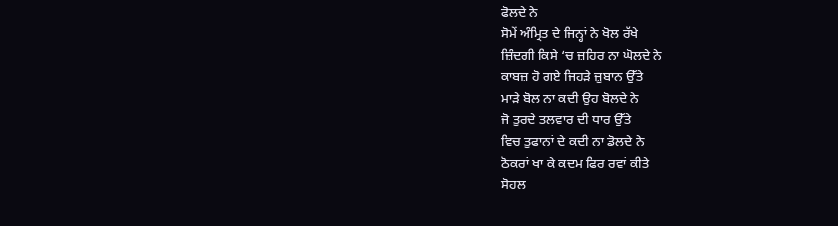ਫੋਲਦੇ ਨੇ
ਸੋਮੇਂ ਅੰਮ੍ਰਿਤ ਦੇ ਜਿਨ੍ਹਾਂ ਨੇ ਖੋਲ ਰੱਖੇ
ਜ਼ਿੰਦਗੀ ਕਿਸੇ ‘ਚ ਜ਼ਹਿਰ ਨਾ ਘੋਲਦੇ ਨੇ
ਕਾਬਜ਼ ਹੋ ਗਏ ਜਿਹੜੇ ਜ਼ੁਬਾਨ ਉੱਤੇ
ਮਾੜੇ ਬੋਲ ਨਾ ਕਦੀ ਉਹ ਬੋਲਦੇ ਨੇ
ਜੋ ਤੁਰਦੇ ਤਲਵਾਰ ਦੀ ਧਾਰ ਉੱਤੇ
ਵਿਚ ਤੁਫਾਨਾਂ ਦੇ ਕਦੀ ਨਾ ਡੋਲਦੇ ਨੇ
ਠੋਕਰਾਂ ਖਾ ਕੇ ਕਦਮ ਫਿਰ ਰਵਾਂ ਕੀਤੇ
ਸੋਹਲ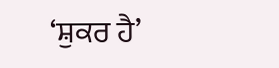‘ਸ਼ੁਕਰ ਹੈ’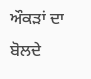ਔਕੜਾਂ ਦਾ ਬੋਲਦੇ